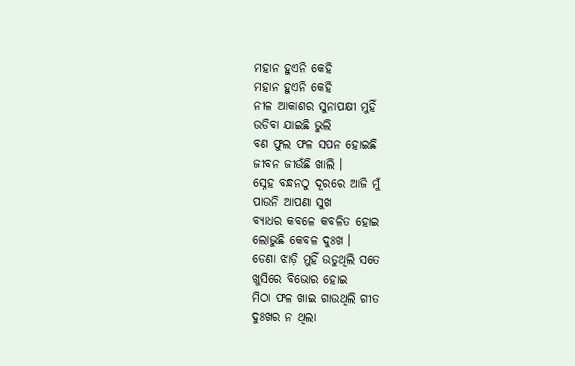ମହାନ ହୁଏନି କେହି
ମହାନ ହୁଏନି କେହି
ନୀଳ ଆକାଶର ସୁନାପକ୍ଷୀ ମୁହିଁ
ଉଡିବା ଯାଇଛି ଭୁଲି
ବଣ ଫୁଲ ଫଳ ସପନ ହୋଇଛି
ଜୀବନ ଜୀଉଁଛି ଖାଲି ।
ସ୍ନେହ ବନ୍ଧନଠୁ ଦୂରରେ ଆଜି ମୁଁ
ପାଉନି ଆପଣା ସୁଖ
ବ୍ୟାଧର କବଳେ କବଳିତ ହୋଇ
ଲୋଭୁଛି କେବଳ ଦୁଃଖ ।
ଡେଣା ଝାଡ଼ି ମୁହିଁ ଉଡୁଥିଲି ସତେ
ଖୁସିରେ ବିଭୋର ହୋଇ
ମିଠା ଫଳ ଖାଇ ଗାଉଥିଲି ଗୀତ
ଦୁଃଖର ନ ଥିଲା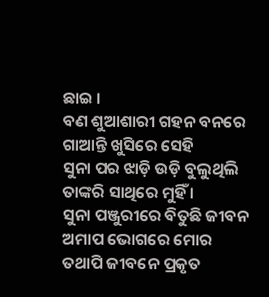ଛାଇ ।
ବଣ ଶୁଆଶାରୀ ଗହନ ବନରେ
ଗାଆନ୍ତି ଖୁସିରେ ସେହି
ସୁନା ପର ଝାଡ଼ି ଉଡ଼ି ବୁଲୁଥିଲି
ତାଙ୍କରି ସାଥିରେ ମୁହିଁ ।
ସୁନା ପଞ୍ଜୁରୀରେ ବିତୁଛି ଜୀବନ
ଅମାପ ଭୋଗରେ ମୋର
ତଥାପି ଜୀବନେ ପ୍ରକୃତ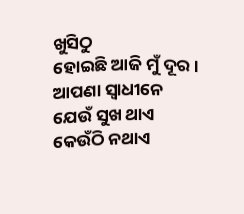ଖୁସିଠୁ
ହୋଇଛି ଆଜି ମୁଁ ଦୂର ।
ଆପଣା ସ୍ବାଧୀନେ ଯେଉଁ ସୁଖ ଥାଏ
କେଉଁଠି ନଥାଏ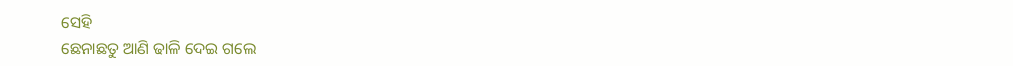ସେହି
ଛେନାଛତୁ ଆଣି ଢାଳି ଦେଇ ଗଲେ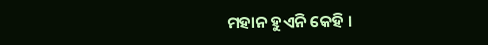ମହାନ ହୁଏନି କେହି ।